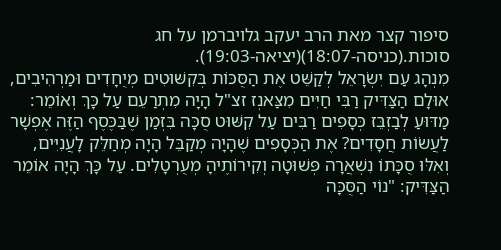סיפור קצר מאת הרב יעקב גלויברמן על חג סוכות.(כניסה-18:07)(יציאה-19:03).
מִנְהָג עַם יִשְׂרָאֵל לְקַשֵּׁט אֶת הַסֻּכּוֹת בְּקִשּׁוּטִים מְיֻחָדִים וּמַרְהִיבִים, אוּלָם הַצַּדִּיק רַבִּי חַיִּים מִצַּאנְז זצ"ל הָיָה מִתְרַעֵם עַל כָּךְ וְאוֹמֵר: מַדּוּעַ לְבַזְבֵּז כְּסָפִים רַבִּים עַל קִשּׁוּט סֻכָּה בִּזְמַן שֶׁבַּכֶּסֶף הַזֶּה אֶפְשָׁר לַעֲשׂוֹת חֲסָדִים? אֶת הַכְּסָפִים שֶׁהָיָה מְקַבֵּל הָיָה מְחַלֵּק לָעֲנִיִּים, וְאִלּוּ סֻכָּתוֹ נִשְׁאֲרָה פְּשׁוּטָה וְקִירוֹתֶיהָ מְעֻרְטָלִים. עַל כָּךְ הָיָה אוֹמֵר הַצַּדִּיק: "נוֹי הַסֻּכָּה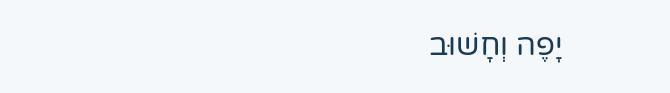יָפֶה וְחָשׁוּב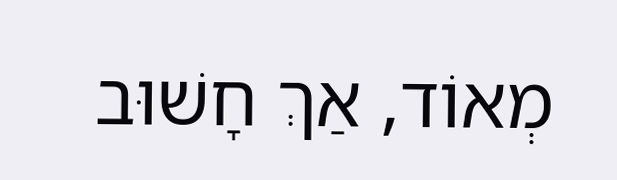מְאוֹד, אַךְ חָשׁוּב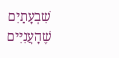שִׁבְעָתַיִם שֶׁהָעֲנִיִּים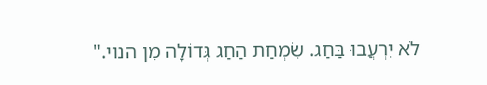לֹא יִרְעֲבוּ בַּחַג. שִׂמְחַת הַחַג גְּדוֹלָה מִן הנוי."